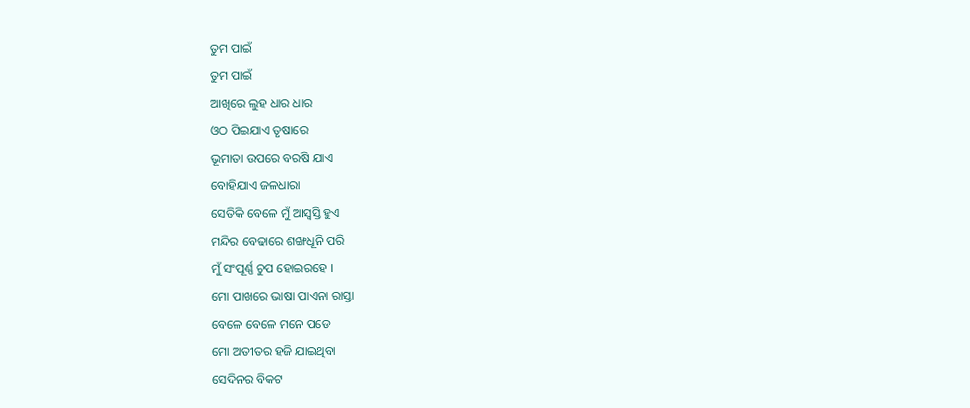ତୁମ ପାଇଁ
ତୁମ ପାଇଁ
ଆଖିରେ ଲୁହ ଧାର ଧାର
ଓଠ ପିଇଯାଏ ତୃଷାରେ
ଭୂମାତା ଉପରେ ବରଷି ଯାଏ
ବୋହିଯାଏ ଜଳଧାରା
ସେତିକି ବେଳେ ମୁଁ ଆସ୍ବସ୍ତି ହୁଏ
ମନ୍ଦିର ବେଢାରେ ଶଙ୍ଖଧୂନି ପରି
ମୁଁ ସଂପୂର୍ଣ୍ଣ ଚୁପ ହୋଇରହେ ।
ମୋ ପାଖରେ ଭାଷା ପାଏନା ରାସ୍ତା
ବେଳେ ବେଳେ ମନେ ପଡେ
ମୋ ଅତୀତର ହଜି ଯାଇଥିବା
ସେଦିନର ବିକଟ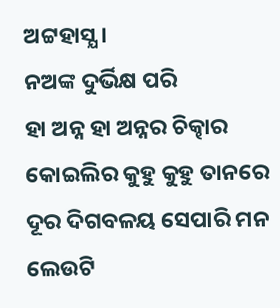ଅଟ୍ଟହାସ୍ଯ ।
ନଅଙ୍କ ଦୁର୍ଭିକ୍ଷ ପରି
ହା ଅନ୍ନ ହା ଅନ୍ନର ଚିକ୍ଢାର
କୋଇଲିର କୁହୁ କୁହୁ ତାନରେ
ଦୂର ଦିଗବଳୟ ସେପାରି ମନ
ଲେଉଟି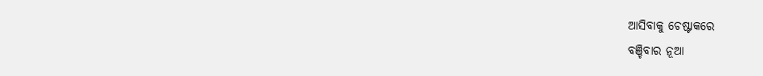ଆସିବାକୁ ଚେଷ୍ଟାକରେ
ବଞ୍ଚିବାର ନୂଆ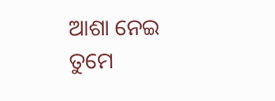ଆଶା ନେଇ
ତୁମେ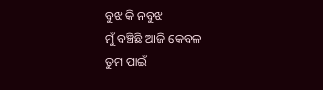ବୁଝ କି ନବୁଝ
ମୁଁ ବଞ୍ଚିଛି ଆଜି କେବଳ
ତୁମ ପାଇଁ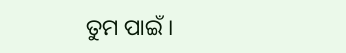ତୁମ ପାଇଁ ।